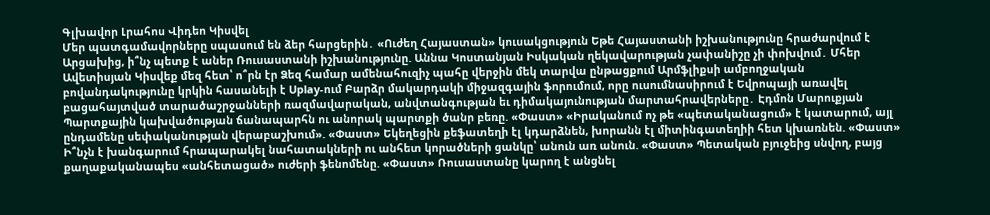Գլխավոր Լրահոս Վիդեո Կիսվել
Մեր պատգամավորները սպասում են ձեր հարցերին․ «Ուժեղ Հայաստան» կուսակցություն Եթե Հայաստանի իշխանությունը հրաժարվում է Արցախից, ի՞նչ պետք է աներ Ռուսաստանի իշխանությունը. Աննա Կոստանյան Իսկական ղեկավարության չափանիշը չի փոխվում․ Մհեր Ավետիսյան Կիսվեք մեզ հետ՝ ո՞րն էր Ձեզ համար ամենահուզիչ պահը վերջին մեկ տարվա ընթացքում Արմֆլիքսի ամբողջական բովանդակությունը կրկին հասանելի է Uplay-ում Բարձր մակարդակի միջազգային ֆորումում, որը ուսումնասիրում է Եվրոպայի առավել բացահայտված տարածաշրջանների ռազմավարական, անվտանգության եւ դիմակայունության մարտահրավերները․ Էդմոն Մարուքյան Պարտքային կախվածության ճանապարհն ու անորակ պարտքի ծանր բեռը. «Փաստ» «Իրականում ոչ թե «պետականացում» է կատարում, այլ ընդամենը սեփականության վերաբաշխում». «Փաստ» Եկեղեցին քեֆատեղի էլ կդարձնեն, խորանն էլ միտինգատեղիի հետ կխառնեն. «Փաստ» Ի՞նչն է խանգարում հրապարակել նահատակների ու անհետ կորածների ցանկը՝ անուն առ անուն. «Փաստ» Պետական բյուջեից սնվող, բայց քաղաքականապես «անհետացած» ուժերի ֆենոմենը. «Փաստ» Ռուսաստանը կարող է անցնել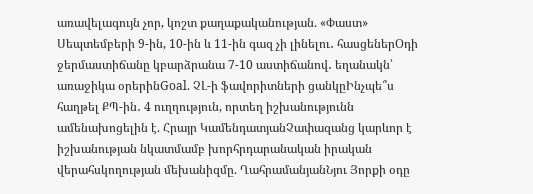առավելագույն չոր, կոշտ քաղաքականության. «Փաստ»
Սեպտեմբերի 9-ին, 10-ին և 11-ին գազ չի լինելու․ հասցեներՕդի ջերմաստիճանը կբարձրանա 7-10 աստիճանով․ եղանակն՝ առաջիկա օրերինGoal. ՉԼ-ի ֆավորիտների ցանկըԻնչպե՞ս հաղթել ՔՊ-ին․ 4 ուղղություն, որտեղ իշխանությունն ամենախոցելին է. Հրայր ԿամենդատյանՉափազանց կարևոր է իշխանության նկատմամբ խորհրդարանական իրական վերահսկողության մեխանիզմը. ՂահրամանյանՆյու Յորքի օդը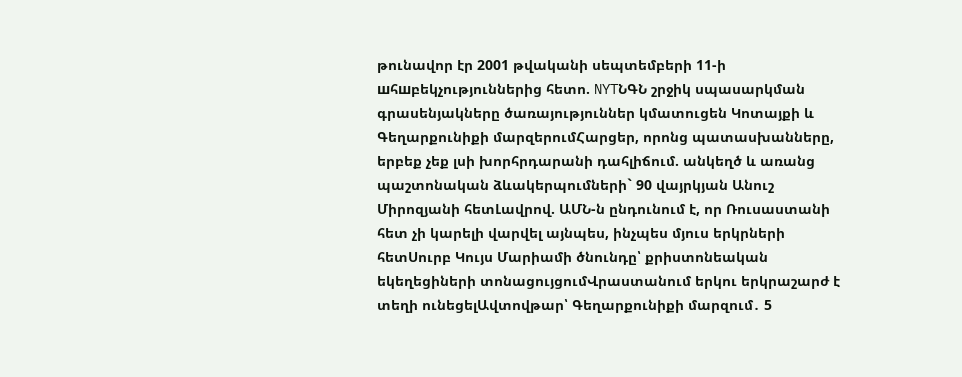թունավոր էր 2001 թվականի սեպտեմբերի 11-ի шհшբեկչություններից հետո. NYTՆԳՆ շրջիկ սպասարկման գրասենյակները ծառայություններ կմատուցեն Կոտայքի և Գեղարքունիքի մարզերումՀարցեր, որոնց պատասխանները, երբեք չեք լսի խորհրդարանի դահլիճում. անկեղծ և առանց պաշտոնական ձևակերպումների` 90 վայրկյան Անուշ Միրոզյանի հետԼավրով. ԱՄՆ-ն ընդունում է, որ Ռուսաստանի հետ չի կարելի վարվել այնպես, ինչպես մյուս երկրների հետՍուրբ Կույս Մարիամի ծնունդը՝ քրիստոնեական եկեղեցիների տոնացույցումՎրաստանում երկու երկրաշարժ է տեղի ունեցելԱվտովթար՝ Գեղարքունիքի մարզում․ 5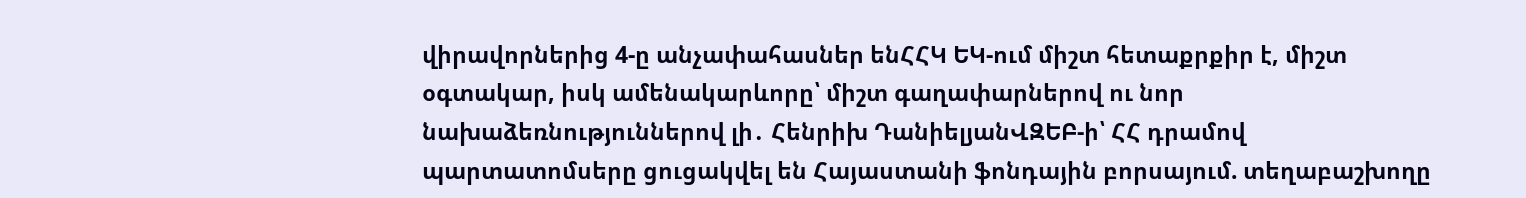վիրավորներից 4-ը անչափահասներ ենՀՀԿ ԵԿ-ում միշտ հետաքրքիր է, միշտ օգտակար, իսկ ամենակարևորը՝ միշտ գաղափարներով ու նոր նախաձեռնություններով լի․ Հենրիխ ԴանիելյանՎԶԵԲ-ի՝ ՀՀ դրամով պարտատոմսերը ցուցակվել են Հայաստանի ֆոնդային բորսայում. տեղաբաշխողը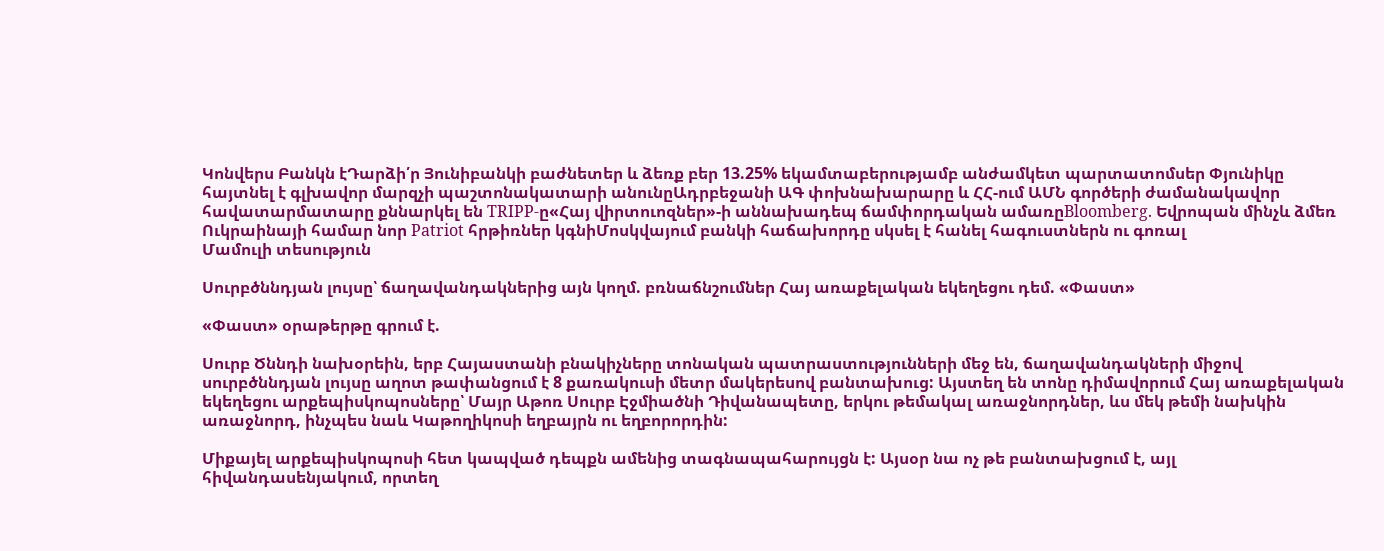Կոնվերս Բանկն էԴարձի՛ր Յունիբանկի բաժնետեր և ձեռք բեր 13.25% եկամտաբերությամբ անժամկետ պարտատոմսեր Փյունիկը հայտնել է գլխավոր մարզչի պաշտոնակատարի անունըԱդրբեջանի ԱԳ փոխնախարարը և ՀՀ-ում ԱՄՆ գործերի ժամանակավոր հավատարմատարը քննարկել են TRIPP-ը«Հայ վիրտուոզներ»-ի աննախադեպ ճամփորդական ամառըBloomberg. Եվրոպան մինչև ձմեռ Ուկրաինայի համար նոր Patriot հրթիռներ կգնիՄոսկվայում բանկի հաճախորդը սկսել է հանել հագուստներն ու գոռալ
Մամուլի տեսություն

Սուրբծննդյան լույսը՝ ճաղավանդակներից այն կողմ. բռնաճնշումներ Հայ առաքելական եկեղեցու դեմ. «Փաստ»

«Փաստ» օրաթերթը գրում է.

Սուրբ Ծննդի նախօրեին, երբ Հայաստանի բնակիչները տոնական պատրաստությունների մեջ են, ճաղավանդակների միջով սուրբծննդյան լույսը աղոտ թափանցում է 8 քառակուսի մետր մակերեսով բանտախուց: Այստեղ են տոնը դիմավորում Հայ առաքելական եկեղեցու արքեպիսկոպոսները՝ Մայր Աթոռ Սուրբ Էջմիածնի Դիվանապետը, երկու թեմակալ առաջնորդներ, ևս մեկ թեմի նախկին առաջնորդ, ինչպես նաև Կաթողիկոսի եղբայրն ու եղբորորդին:

Միքայել արքեպիսկոպոսի հետ կապված դեպքն ամենից տագնապահարույցն է: Այսօր նա ոչ թե բանտախցում է, այլ հիվանդասենյակում, որտեղ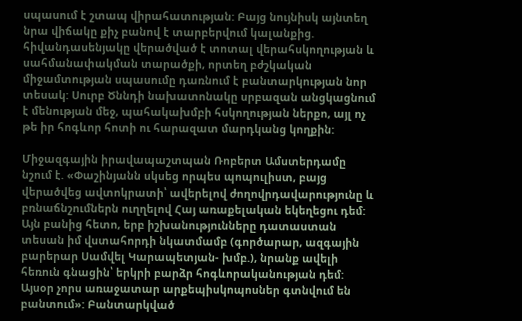սպասում է շտապ վիրահատության: Բայց նույնիսկ այնտեղ նրա վիճակը քիչ բանով է տարբերվում կալանքից. հիվանդասենյակը վերածված է տոտալ վերահսկողության և սահմանափակման տարածքի, որտեղ բժշկական միջամտության սպասումը դառնում է բանտարկության նոր տեսակ: Սուրբ Ծննդի նախատոնակը սրբազան անցկացնում է մենության մեջ, պահակախմբի հսկողության ներքո, այլ ոչ թե իր հոգևոր հոտի ու հարազատ մարդկանց կողքին:

Միջազգային իրավապաշտպան Ռոբերտ Ամստերդամը նշում է. «Փաշինյանն սկսեց որպես պոպուլիստ, բայց վերածվեց ավտոկրատի՝ ավերելով ժողովրդավարությունը և բռնաճնշումներն ուղղելով Հայ առաքելական եկեղեցու դեմ: Այն բանից հետո, երբ իշխանությունները դատաստան տեսան իմ վստահորդի նկատմամբ (գործարար, ազգային բարերար Սամվել Կարապետյան- խմբ.), նրանք ավելի հեռուն գնացին՝ երկրի բարձր հոգևորականության դեմ: Այսօր չորս առաջատար արքեպիսկոպոսներ գտնվում են բանտում»: Բանտարկված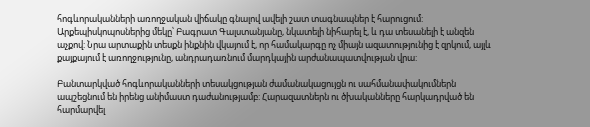հոգևորականների առողջական վիճակը գնալով ավելի շատ տագնապներ է հարուցում: Արքեպիսկոպոսներից մեկը՝ Բագրատ Գալստանյանը, նկատելի նիհարել է, և դա տեսանելի է անզեն աչքով: Նրա արտաքին տեսքն ինքնին վկայում է, որ համակարգը ոչ միայն ազատությունից է զրկում, այլև քայքայում է առողջությունը, անդրադառնում մարդկային արժանապատվության վրա:

Բանտարկված հոգևորականների տեսակցության ժամանակացույցն ու սահմանափակումներն ապշեցնում են իրենց անիմաստ դաժանությամբ: Հարազատներն ու ծխականները հարկադրված են հարմարվել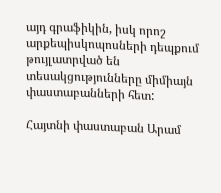այդ գրաֆիկին, իսկ որոշ արքեպիսկոպոսների դեպքում թույլատրված են տեսակցությունները միմիայն փաստաբանների հետ:

Հայտնի փաստաբան Արամ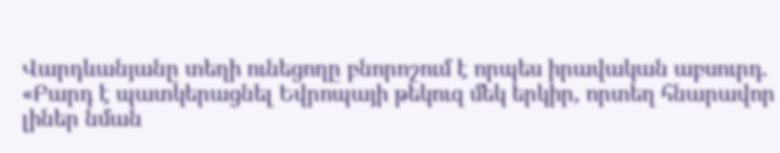Վարդևանյանը տեղի ունեցողը բնորոշում է որպես իրավական աբսուրդ. «Բարդ է պատկերացնել Եվրոպայի թեկուզ մեկ երկիր, որտեղ հնարավոր լիներ նման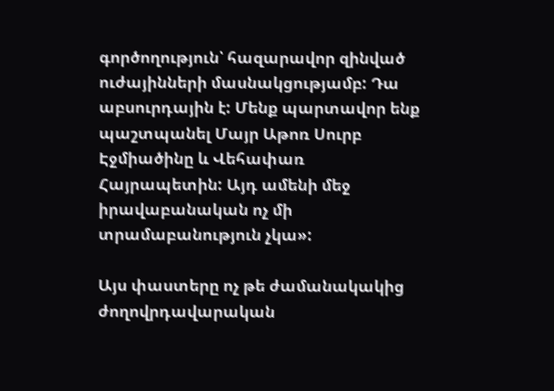գործողություն՝ հազարավոր զինված ուժայինների մասնակցությամբ: Դա աբսուրդային է: Մենք պարտավոր ենք պաշտպանել Մայր Աթոռ Սուրբ Էջմիածինը և Վեհափառ Հայրապետին: Այդ ամենի մեջ իրավաբանական ոչ մի տրամաբանություն չկա»:

Այս փաստերը ոչ թե ժամանակակից ժողովրդավարական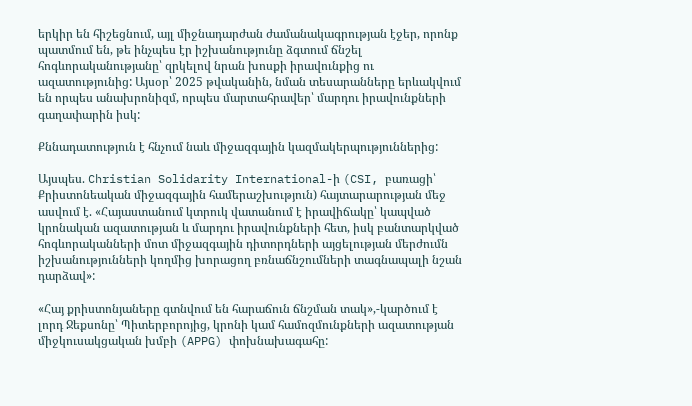երկիր են հիշեցնում, այլ միջնադարժան ժամանակագրության էջեր, որոնք պատմում են, թե ինչպես էր իշխանությունը ձգտում ճնշել հոգևորականությանը՝ զրկելով նրան խոսքի իրավունքից ու ազատությունից: Այսօր՝ 2025 թվականին, նման տեսարանները երևակվում են որպես անախրոնիզմ, որպես մարտահրավեր՝ մարդու իրավունքների գաղափարին իսկ:

Քննադատություն է հնչում նաև միջազգային կազմակերպություններից:

Այսպես. Christian Solidarity International-ի (CSI, բառացի՝ Քրիստոնեական միջազգային համերաշխություն) հայտարարության մեջ ասվում է. «Հայաստանում կտրուկ վատանում է իրավիճակը՝ կապված կրոնական ազատության և մարդու իրավունքների հետ, իսկ բանտարկված հոգևորականների մոտ միջազգային դիտորդների այցելության մերժումն իշխանությունների կողմից խորացող բռնաճնշումների տագնապալի նշան դարձավ»:

«Հայ քրիստոնյաները գտնվում են հարաճուն ճնշման տակ»,-կարծում է լորդ Ջեքսոնը՝ Պիտերբորոյից, կրոնի կամ համոզմունքների ազատության միջկուսակցական խմբի (APPG) փոխնախագահը: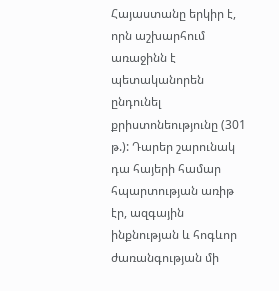Հայաստանը երկիր է, որն աշխարհում առաջինն է պետականորեն ընդունել քրիստոնեությունը (301 թ.): Դարեր շարունակ դա հայերի համար հպարտության առիթ էր, ազգային ինքնության և հոգևոր ժառանգության մի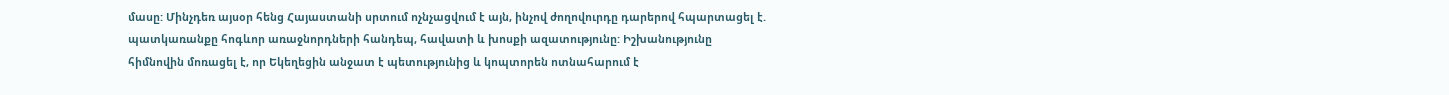մասը: Մինչդեռ այսօր հենց Հայաստանի սրտում ոչնչացվում է այն, ինչով ժողովուրդը դարերով հպարտացել է. պատկառանքը հոգևոր առաջնորդների հանդեպ, հավատի և խոսքի ազատությունը: Իշխանությունը հիմնովին մոռացել է, որ Եկեղեցին անջատ է պետությունից և կոպտորեն ոտնահարում է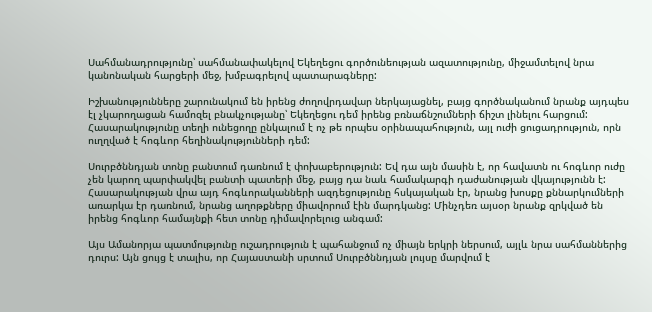Սահմանադրությունը՝ սահմանափակելով Եկեղեցու գործունեության ազատությունը, միջամտելով նրա կանոնական հարցերի մեջ, խմբագրելով պատարագները:

Իշխանությունները շարունակում են իրենց ժողովրդավար ներկայացնել, բայց գործնականում նրանք այդպես էլ չկարողացան համոզել բնակչությանը՝ Եկեղեցու դեմ իրենց բռնաճնշումների ճիշտ լինելու հարցում: Հասարակությունը տեղի ունեցողը ընկալում է ոչ թե որպես օրինապահություն, այլ ուժի ցուցադրություն, որն ուղղված է հոգևոր հեղինակությունների դեմ:

Սուրբծննդյան տոնը բանտում դառնում է փոխաբերություն: Եվ դա այն մասին է, որ հավատն ու հոգևոր ուժը չեն կարող պարփակվել բանտի պատերի մեջ, բայց դա նաև համակարգի դաժանության վկայությունն է: Հասարակության վրա այդ հոգևորականների ազդեցությունը հսկայական էր, նրանց խոսքը քննարկումների առարկա էր դառնում, նրանց աղոթքները միավորում էին մարդկանց: Մինչդեռ այսօր նրանք զրկված են իրենց հոգևոր համայնքի հետ տոնը դիմավորելուց անգամ:

Այս Ամանորյա պատմությունը ուշադրություն է պահանջում ոչ միայն երկրի ներսում, այլև նրա սահմաններից դուրս: Այն ցույց է տալիս, որ Հայաստանի սրտում Սուրբծննդյան լույսը մարվում է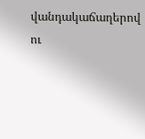վանդակաճաղերով ու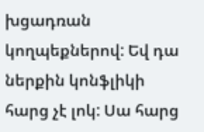խցադռան կողպեքներով: Եվ դա ներքին կոնֆլիկի հարց չէ լոկ: Սա հարց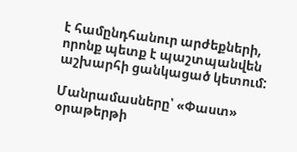է համընդհանուր արժեքների, որոնք պետք է պաշտպանվեն աշխարհի ցանկացած կետում:

Մանրամասները՝ «Փաստ» օրաթերթի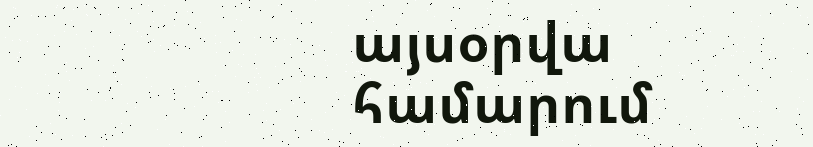այսօրվա համարում